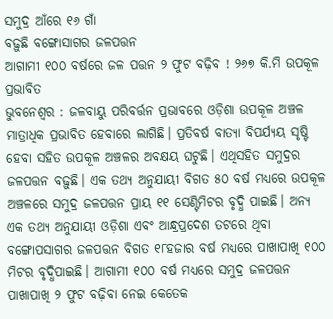ସମୁଦ୍ର ଆଁରେ ୧୬ ଗାଁ
ବଢ଼ୁଛି ବଙ୍ଗୋସାଗର ଜଳପତ୍ତନ
ଆଗାମୀ ୧୦୦ ବର୍ଷରେ ଜଳ ପତ୍ତନ ୨ ଫୁଟ ବଢ଼ିବ ! ୨୬୭ କି.ମି ଉପକୂଳ ପ୍ରଭାବିତ
ଭୁବନେଶ୍ୱର : ଜଳବାୟୁ ପରିବର୍ତ୍ତନ ପ୍ରଭାବରେ ଓଡ଼ିଶା ଉପକୂଳ ଅଞ୍ଚଳ ମାତ୍ରାଧିକ ପ୍ରଭାବିତ ହେବାରେ ଲାଗିଛି। ପ୍ରତିବର୍ଷ ବାତ୍ୟା ବିପର୍ଯ୍ୟୟ ସୃଷ୍ଟି ହେବା ସହିତ ଉପକୂଳ ଅଞ୍ଚଳର ଅବକ୍ଷୟ ଘଟୁଛି। ଏଥିସହିତ ସମୁଦ୍ରର ଜଳପତ୍ତନ ବଢ଼ୁଛି। ଏକ ତଥ୍ୟ ଅନୁଯାୟୀ ବିଗତ ୫୦ ବର୍ଷ ମଧ୍ୟରେ ଉପକୂଳ ଅଞ୍ଚଳରେ ସମୁଦ୍ର ଜଳପତ୍ତନ ପ୍ରାୟ ୧୧ ସେଣ୍ଟିମିଟର ବୃଦ୍ଧି ପାଇଛି। ଅନ୍ୟ ଏକ ତଥ୍ୟ ଅନୁଯାୟୀ ଓଡ଼ିଶା ଏବଂ ଆନ୍ଧ୍ରପ୍ରଦେଶ ତଟରେ ଥିବା ବଙ୍ଗୋପସାଗର ଜଳପତ୍ତନ ବିଗତ ୧୮ହଜାର ବର୍ଷ ମଧ୍ୟରେ ପାଖାପାଖି ୧୦୦ ମିଟର ବୃଦ୍ଧିପାଇଛି। ଆଗାମୀ ୧୦୦ ବର୍ଷ ମଧ୍ୟରେ ସମୁଦ୍ର ଜଳପତ୍ତନ ପାଖାପାଖି ୨ ଫୁଟ ବଢ଼ିବା ନେଇ କେତେକ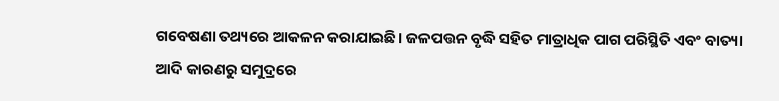ଗବେଷଣା ତଥ୍ୟରେ ଆକଳନ କରାଯାଇଛି। ଜଳପତ୍ତନ ବୃଦ୍ଧି ସହିତ ମାତ୍ରାଧିକ ପାଗ ପରିସ୍ଥିତି ଏବଂ ବାତ୍ୟା ଆଦି କାରଣରୁ ସମୁଦ୍ରରେ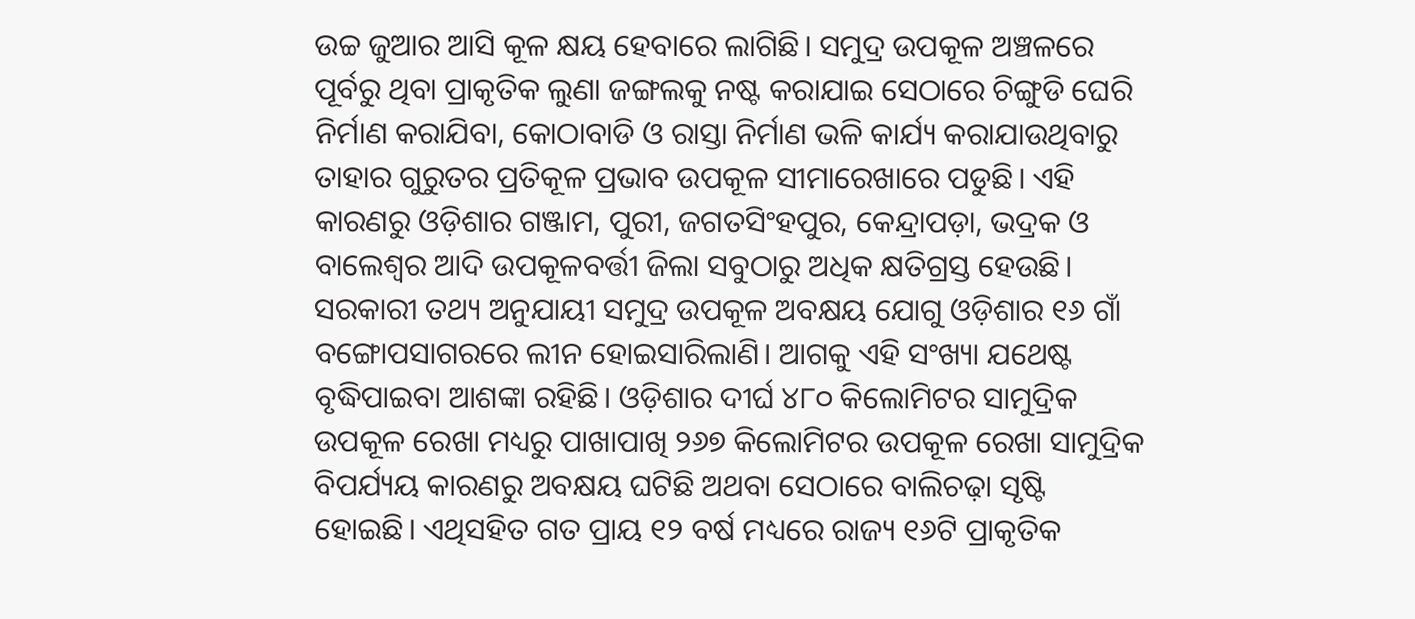ଉଚ୍ଚ ଜୁଆର ଆସି କୂଳ କ୍ଷୟ ହେବାରେ ଲାଗିଛି। ସମୁଦ୍ର ଉପକୂଳ ଅଞ୍ଚଳରେ ପୂର୍ବରୁ ଥିବା ପ୍ରାକୃତିକ ଲୁଣା ଜଙ୍ଗଲକୁ ନଷ୍ଟ କରାଯାଇ ସେଠାରେ ଚିଙ୍ଗୁଡି ଘେରି ନିର୍ମାଣ କରାଯିବା, କୋଠାବାଡି ଓ ରାସ୍ତା ନିର୍ମାଣ ଭଳି କାର୍ଯ୍ୟ କରାଯାଉଥିବାରୁ ତାହାର ଗୁରୁତର ପ୍ରତିକୂଳ ପ୍ରଭାବ ଉପକୂଳ ସୀମାରେଖାରେ ପଡୁଛି। ଏହି କାରଣରୁ ଓଡ଼ିଶାର ଗଞ୍ଜାମ, ପୁରୀ, ଜଗତସିଂହପୁର, କେନ୍ଦ୍ରାପଡ଼ା, ଭଦ୍ରକ ଓ ବାଲେଶ୍ୱର ଆଦି ଉପକୂଳବର୍ତ୍ତୀ ଜିଲା ସବୁଠାରୁ ଅଧିକ କ୍ଷତିଗ୍ରସ୍ତ ହେଉଛି। ସରକାରୀ ତଥ୍ୟ ଅନୁଯାୟୀ ସମୁଦ୍ର ଉପକୂଳ ଅବକ୍ଷୟ ଯୋଗୁ ଓଡ଼ିଶାର ୧୬ ଗାଁ ବଙ୍ଗୋପସାଗରରେ ଲୀନ ହୋଇସାରିଲାଣି। ଆଗକୁ ଏହି ସଂଖ୍ୟା ଯଥେଷ୍ଟ ବୃଦ୍ଧିପାଇବା ଆଶଙ୍କା ରହିଛି। ଓଡ଼ିଶାର ଦୀର୍ଘ ୪୮୦ କିଲୋମିଟର ସାମୁଦ୍ରିକ ଉପକୂଳ ରେଖା ମଧ୍ୟରୁ ପାଖାପାଖି ୨୬୭ କିଲୋମିଟର ଉପକୂଳ ରେଖା ସାମୁଦ୍ରିକ ବିପର୍ଯ୍ୟୟ କାରଣରୁ ଅବକ୍ଷୟ ଘଟିଛି ଅଥବା ସେଠାରେ ବାଲିଚଢ଼ା ସୃଷ୍ଟି ହୋଇଛି। ଏଥିସହିତ ଗତ ପ୍ରାୟ ୧୨ ବର୍ଷ ମଧ୍ୟରେ ରାଜ୍ୟ ୧୬ଟି ପ୍ରାକୃତିକ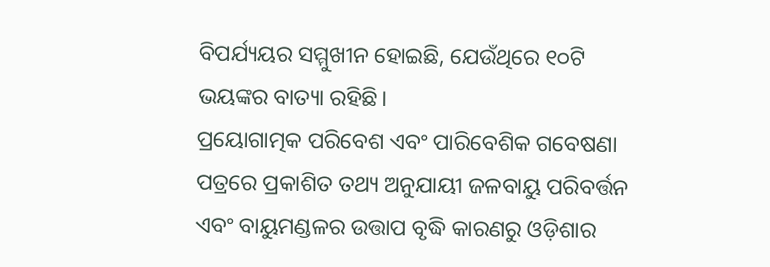ବିପର୍ଯ୍ୟୟର ସମ୍ମୁଖୀନ ହୋଇଛି, ଯେଉଁଥିରେ ୧୦ଟି ଭୟଙ୍କର ବାତ୍ୟା ରହିଛି।
ପ୍ରୟୋଗାତ୍ମକ ପରିବେଶ ଏବଂ ପାରିବେଶିକ ଗବେଷଣା ପତ୍ରରେ ପ୍ରକାଶିତ ତଥ୍ୟ ଅନୁଯାୟୀ ଜଳବାୟୁ ପରିବର୍ତ୍ତନ ଏବଂ ବାୟୁମଣ୍ଡଳର ଉତ୍ତାପ ବୃଦ୍ଧି କାରଣରୁ ଓଡ଼ିଶାର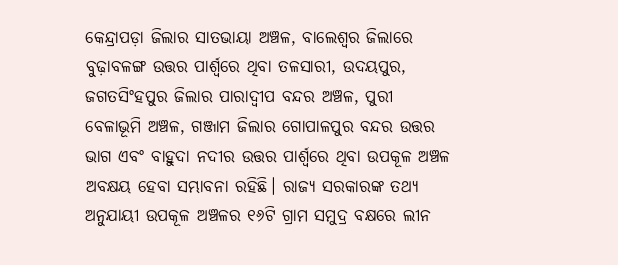କେନ୍ଦ୍ରାପଡ଼ା ଜିଲାର ସାତଭାୟା ଅଞ୍ଚଳ, ବାଲେଶ୍ୱର ଜିଲାରେ ବୁଢ଼ାବଳଙ୍ଗ ଉତ୍ତର ପାର୍ଶ୍ବରେ ଥିବା ତଳସାରୀ, ଉଦୟପୁର, ଜଗତସିଂହପୁର ଜିଲାର ପାରାଦ୍ୱୀପ ବନ୍ଦର ଅଞ୍ଚଳ, ପୁରୀ ବେଳାଭୂମି ଅଞ୍ଚଳ, ଗଞ୍ଜାମ ଜିଲାର ଗୋପାଳପୁର ବନ୍ଦର ଉତ୍ତର ଭାଗ ଏବଂ ବାହୁଦା ନଦୀର ଉତ୍ତର ପାର୍ଶ୍ବରେ ଥିବା ଉପକୂଳ ଅଞ୍ଚଳ ଅବକ୍ଷୟ ହେବା ସମ୍ଭାବନା ରହିଛି। ରାଜ୍ୟ ସରକାରଙ୍କ ତଥ୍ୟ ଅନୁଯାୟୀ ଉପକୂଳ ଅଞ୍ଚଳର ୧୬ଟି ଗ୍ରାମ ସମୁଦ୍ର ବକ୍ଷରେ ଲୀନ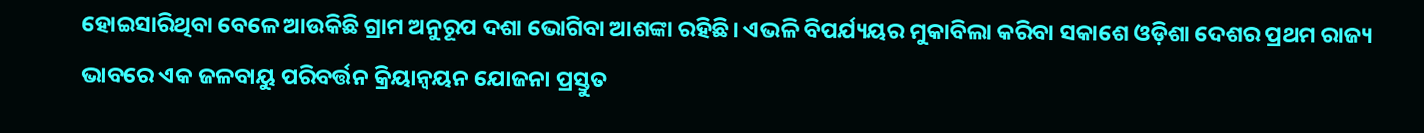ହୋଇସାରିଥିବା ବେଳେ ଆଉକିଛି ଗ୍ରାମ ଅନୁରୂପ ଦଶା ଭୋଗିବା ଆଶଙ୍କା ରହିଛି। ଏଭଳି ବିପର୍ଯ୍ୟୟର ମୁକାବିଲା କରିବା ସକାଶେ ଓଡ଼ିଶା ଦେଶର ପ୍ରଥମ ରାଜ୍ୟ ଭାବରେ ଏକ ଜଳବାୟୁ ପରିବର୍ତ୍ତନ କ୍ରିୟାନ୍ୱୟନ ଯୋଜନା ପ୍ରସ୍ତୁତ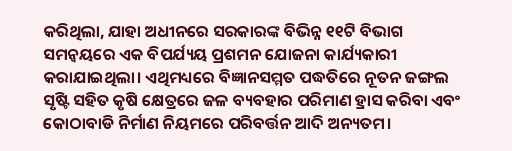କରିଥିଲା, ଯାହା ଅଧୀନରେ ସରକାରଙ୍କ ବିଭିନ୍ନ ୧୧ଟି ବିଭାଗ ସମନ୍ୱୟରେ ଏକ ବିପର୍ଯ୍ୟୟ ପ୍ରଶମନ ଯୋଜନା କାର୍ଯ୍ୟକାରୀ କରାଯାଇଥିଲା। ଏଥିମଧ୍ୟରେ ବିଜ୍ଞାନସମ୍ମତ ପଦ୍ଧତିରେ ନୂତନ ଜଙ୍ଗଲ ସୃଷ୍ଟି ସହିତ କୃଷି କ୍ଷେତ୍ରରେ ଜଳ ବ୍ୟବହାର ପରିମାଣ ହ୍ରାସ କରିବା ଏବଂ କୋଠାବାଡି ନିର୍ମାଣ ନିୟମରେ ପରିବର୍ତ୍ତନ ଆଦି ଅନ୍ୟତମ।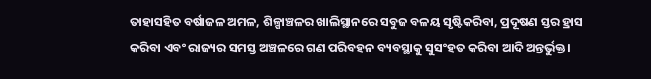ତାହାସହିତ ବର୍ଷାଜଳ ଅମଳ, ଶିଳ୍ପାଞ୍ଚଳର ଖାଲିସ୍ଥାନରେ ସବୁଜ ବଳୟ ସୃଷ୍ଟିକରିବା, ପ୍ରଦୂଷଣ ସ୍ତର ହ୍ରାସ କରିବା ଏବଂ ରାଜ୍ୟର ସମସ୍ତ ଅଞ୍ଚଳରେ ଗଣ ପରିବହନ ବ୍ୟବସ୍ଥାକୁ ସୁସଂହତ କରିବା ଆଦି ଅନ୍ତର୍ଭୁକ୍ତ।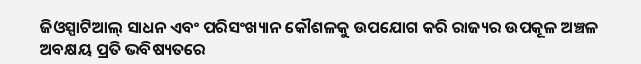ଜିଓସ୍ପାଟିଆଲ୍ ସାଧନ ଏବଂ ପରିସଂଖ୍ୟାନ କୌଶଳକୁ ଉପଯୋଗ କରି ରାଜ୍ୟର ଉପକୂଳ ଅଞ୍ଚଳ ଅବକ୍ଷୟ ପ୍ରତି ଭବିଷ୍ୟତରେ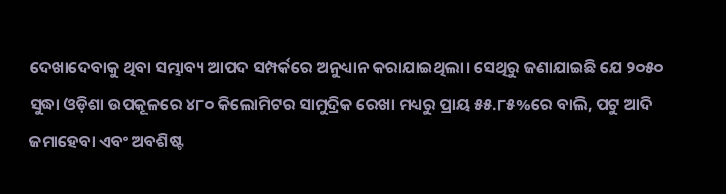ଦେଖାଦେବାକୁ ଥିବା ସମ୍ଭାବ୍ୟ ଆପଦ ସମ୍ପର୍କରେ ଅନୁଧ୍ୟାନ କରାଯାଇଥିଲା। ସେଥିରୁ ଜଣାଯାଇଛି ଯେ ୨୦୫୦ ସୁଦ୍ଧା ଓଡ଼ିଶା ଉପକୂଳରେ ୪୮୦ କିଲୋମିଟର ସାମୁଦ୍ରିକ ରେଖା ମଧ୍ୟରୁ ପ୍ରାୟ ୫୫.୮୫%ରେ ବାଲି, ପଟୁ ଆଦି ଜମାହେବା ଏବଂ ଅବଶିଷ୍ଟ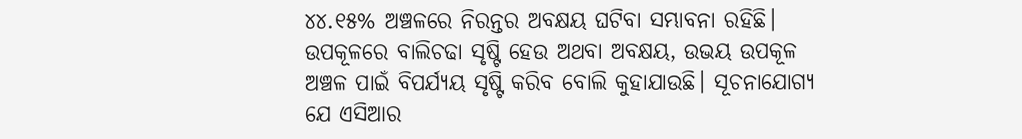୪୪.୧୫% ଅଞ୍ଚଳରେ ନିରନ୍ତର ଅବକ୍ଷୟ ଘଟିବା ସମ୍ଭାବନା ରହିଛି। ଉପକୂଳରେ ବାଲିଚଢା ସୃଷ୍ଟି ହେଉ ଅଥବା ଅବକ୍ଷୟ, ଉଭୟ ଉପକୂଳ ଅଞ୍ଚଳ ପାଇଁ ବିପର୍ଯ୍ୟୟ ସୃଷ୍ଟି କରିବ ବୋଲି କୁହାଯାଉଛି। ସୂଚନାଯୋଗ୍ୟ ଯେ ଏସିଆର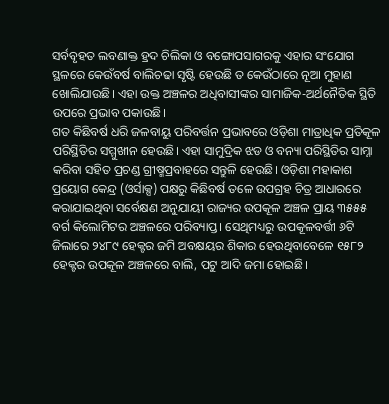ସର୍ବବୃହତ ଲବଣାକ୍ତ ହ୍ରଦ ଚିଲିକା ଓ ବଙ୍ଗୋପସାଗରକୁ ଏହାର ସଂଯୋଗ ସ୍ଥଳରେ କେଉଁବର୍ଷ ବାଲିଚଢା ସୃଷ୍ଟି ହେଉଛି ତ କେଉଁଠାରେ ନୂଆ ମୁହାଣ ଖୋଲିଯାଉଛି। ଏହା ଉକ୍ତ ଅଞ୍ଚଳର ଅଧିବାସୀଙ୍କର ସାମାଜିକ-ଅର୍ଥନୈତିକ ସ୍ଥିତି ଉପରେ ପ୍ରଭାବ ପକାଉଛି।
ଗତ କିଛିବର୍ଷ ଧରି ଜଳବାୟୁ ପରିବର୍ତ୍ତନ ପ୍ରଭାବରେ ଓଡ଼ିଶା ମାତ୍ରାଧିକ ପ୍ରତିକୂଳ ପରିସ୍ଥିତିର ସମ୍ମୁଖୀନ ହେଉଛି। ଏହା ସାମୁଦ୍ରିକ ଝଡ ଓ ବନ୍ୟା ପରିସ୍ଥିତିର ସାମ୍ନା କରିବା ସହିତ ପ୍ରଚଣ୍ଡ ଗ୍ରୀଷ୍ମପ୍ରବାହରେ ସନ୍ତୁଳି ହେଉଛି। ଓଡ଼ିଶା ମହାକାଶ ପ୍ରୟୋଗ କେନ୍ଦ୍ର (ଓର୍ସାକ୍ସ) ପକ୍ଷରୁ କିଛିବର୍ଷ ତଳେ ଉପଗ୍ରହ ଚିତ୍ର ଆଧାରରେ କରାଯାଇଥିବା ସର୍ବେକ୍ଷଣ ଅନୁଯାୟୀ ରାଜ୍ୟର ଉପକୂଳ ଅଞ୍ଚଳ ପ୍ରାୟ ୩୫୫୫ ବର୍ଗ କିଲୋମିଟର ଅଞ୍ଚଳରେ ପରିବ୍ୟାପ୍ତ। ସେଥିମଧ୍ୟରୁ ଉପକୂଳବର୍ତ୍ତୀ ୬ଟି ଜିଲାରେ ୨୪୮୯ ହେକ୍ଟର ଜମି ଅବକ୍ଷୟର ଶିକାର ହେଉଥିବାବେଳେ ୧୫୮୨ ହେକ୍ଟର ଉପକୂଳ ଅଞ୍ଚଳରେ ବାଲି, ପଟୁ ଆଦି ଜମା ହୋଇଛି।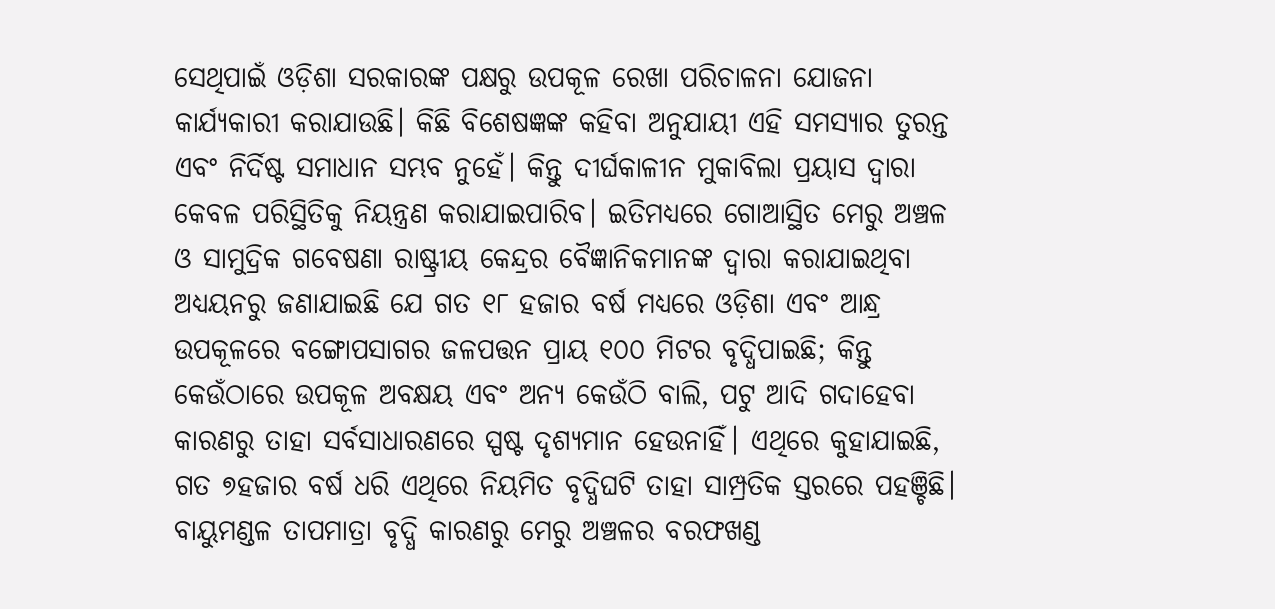ସେଥିପାଇଁ ଓଡ଼ିଶା ସରକାରଙ୍କ ପକ୍ଷରୁ ଉପକୂଳ ରେଖା ପରିଚାଳନା ଯୋଜନା କାର୍ଯ୍ୟକାରୀ କରାଯାଉଛି। କିଛି ବିଶେଷଜ୍ଞଙ୍କ କହିବା ଅନୁଯାୟୀ ଏହି ସମସ୍ୟାର ତୁରନ୍ତ ଏବଂ ନିର୍ଦିଷ୍ଟ ସମାଧାନ ସମ୍ଭବ ନୁହେଁ। କିନ୍ତୁ ଦୀର୍ଘକାଳୀନ ମୁକାବିଲା ପ୍ରୟାସ ଦ୍ୱାରା କେବଳ ପରିସ୍ଥିତିକୁ ନିୟନ୍ତ୍ରଣ କରାଯାଇପାରିବ। ଇତିମଧ୍ୟରେ ଗୋଆସ୍ଥିତ ମେରୁ ଅଞ୍ଚଳ ଓ ସାମୁଦ୍ରିକ ଗବେଷଣା ରାଷ୍ଟ୍ରୀୟ କେନ୍ଦ୍ରର ବୈଜ୍ଞାନିକମାନଙ୍କ ଦ୍ୱାରା କରାଯାଇଥିବା ଅଧ୍ୟୟନରୁ ଜଣାଯାଇଛି ଯେ ଗତ ୧୮ ହଜାର ବର୍ଷ ମଧ୍ୟରେ ଓଡ଼ିଶା ଏବଂ ଆନ୍ଧ୍ର ଉପକୂଳରେ ବଙ୍ଗୋପସାଗର ଜଳପତ୍ତନ ପ୍ରାୟ ୧୦୦ ମିଟର ବୃଦ୍ଧିପାଇଛି; କିନ୍ତୁ କେଉଁଠାରେ ଉପକୂଳ ଅବକ୍ଷୟ ଏବଂ ଅନ୍ୟ କେଉଁଠି ବାଲି, ପଟୁ ଆଦି ଗଦାହେବା କାରଣରୁ ତାହା ସର୍ବସାଧାରଣରେ ସ୍ପଷ୍ଟ ଦୃଶ୍ୟମାନ ହେଉନାହିଁ। ଏଥିରେ କୁହାଯାଇଛି, ଗତ ୭ହଜାର ବର୍ଷ ଧରି ଏଥିରେ ନିୟମିତ ବୃଦ୍ଧିଘଟି ତାହା ସାମ୍ପ୍ରତିକ ସ୍ତରରେ ପହଞ୍ଚିଛି। ବାୟୁମଣ୍ଡଳ ତାପମାତ୍ରା ବୃଦ୍ଧି କାରଣରୁ ମେରୁ ଅଞ୍ଚଳର ବରଫଖଣ୍ଡ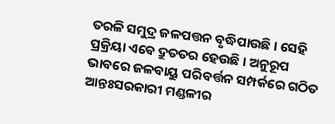ତରଳି ସମୁଦ୍ର ଜଳପତ୍ତନ ବୃଦ୍ଧିପାଉଛି। ସେହି ପ୍ରକ୍ରିୟା ଏବେ ଦ୍ରୁତତର ହେଉଛି। ଅନୁରୂପ ଭାବରେ ଜଳବାୟୁ ପରିବର୍ତ୍ତନ ସମ୍ପର୍କରେ ଗଠିତ ଆନ୍ତଃସରକାରୀ ମଣ୍ଡଳୀର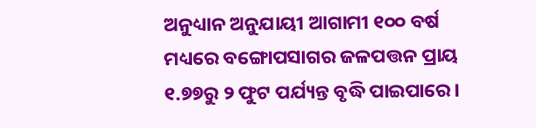ଅନୁଧ୍ୟାନ ଅନୁଯାୟୀ ଆଗାମୀ ୧୦୦ ବର୍ଷ ମଧ୍ୟରେ ବଙ୍ଗୋପସାଗର ଜଳପତ୍ତନ ପ୍ରାୟ ୧.୭୭ରୁ ୨ ଫୁଟ ପର୍ଯ୍ୟନ୍ତ ବୃଦ୍ଧି ପାଇପାରେ।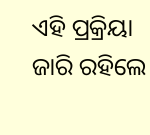ଏହି ପ୍ରକ୍ରିୟା ଜାରି ରହିଲେ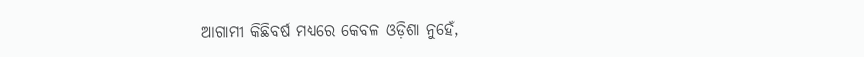ଆଗାମୀ କିଛିବର୍ଷ ମଧ୍ୟରେ କେବଳ ଓଡ଼ିଶା ନୁହେଁ,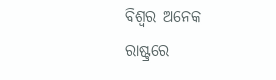ବିଶ୍ୱର ଅନେକ ରାଷ୍ଟ୍ରରେ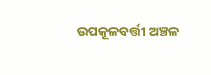ଉପକୂଳବର୍ତ୍ତୀ ଅଞ୍ଚଳ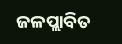ଜଳପ୍ଲାବିତ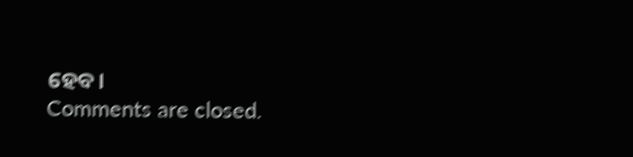ହେବ।
Comments are closed.